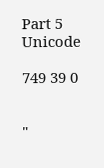Part 5 Unicode

749 39 0


"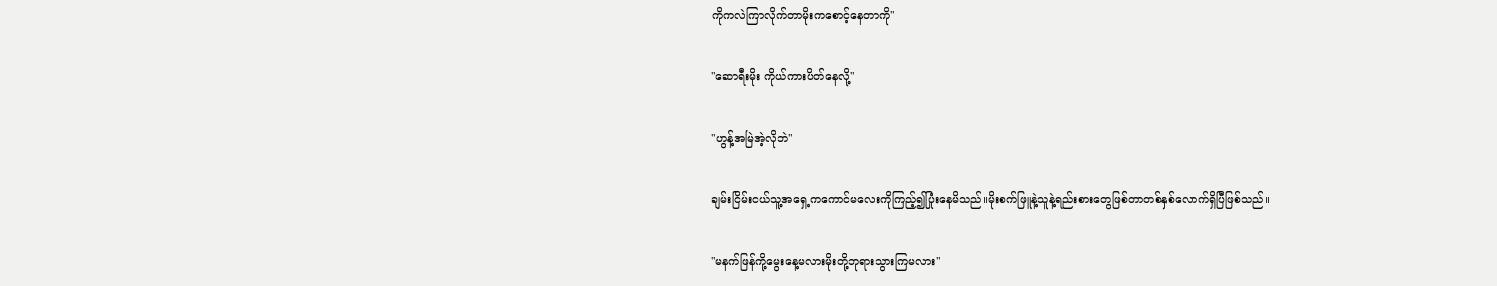ကို‌ကလဲကြာလိုက်တာမိုးကစောင့်နေတာကို"

"ဆောရီးမိုး ကိုယ်ကားပိတ်နေလို့"

"ဟွန့်အမြဲအဲ့လိုဘဲ"

ချမ်းငြိမ်းငယ်သူ့အရှေ့ကကောင်မလေးကိုကြည့်၍ပြုံးနေမိသည်။မိုးစက်ဖြူနဲ့သူနဲ့ရည်းစားတွေဖြစ်တာတစ်နှစ်လောက်ရှိပြီဖြစ်သည်။

"မနက်ဖြန်ကို့မွေးနေ့မလားမိုးတို့ဘုရားသွားကြမလား"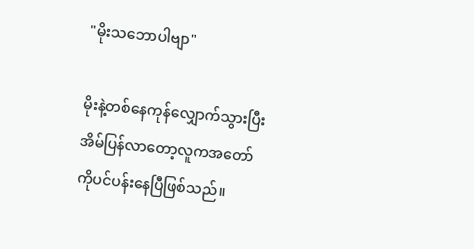"မိုးသဘောပါဗျာ"

မိုးနဲ့တစ်နေကုန်လျှောက်သွားပြီးအိမ်ပြန်လာတော့လူကအတော်ကိုပင်ပန်းနေပြီဖြစ်သည်။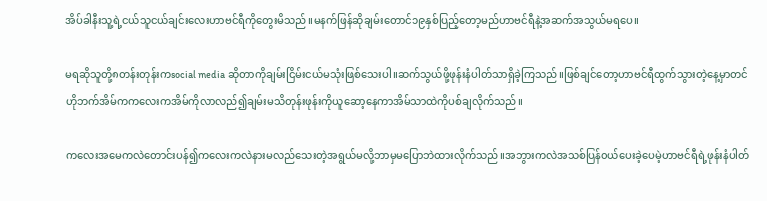အိပ်ခါနီးသူ့ရဲ့ငယ်သူငယ်ချင်းလေးဟာဗင်ရီကိုတွေးမိသည်။မနက်ဖြန်ဆိုချမ်းတောင်၁၉နှစ်ပြည့်တော့မည်ဟာဗင်ရီနဲ့အဆက်အသွယ်မရပေ။

မရဆိုသူတို့၈တန်းတုန်းကsocial media ဆိုတာကိုချမ်းငြိမ်းငယ်မသုံးဖြစ်သေးပါ။ဆက်သွယ်ဖို့ဖုန်းနံပါတ်သာရှိခဲ့ကြသည်။ဖြစ်ချင်တော့ဟာဗင်ရီထွက်သွားတဲ့နေ့မှာတင်ဟိုဘက်အိမ်ကကလေးကအိမ်ကိုလာလည်၍ချမ်းမသိတုန်းဖုန်းကိုယူဆော့နေကာအိမ်သာထဲကိုပစ်ချလိုက်သည်။

ကလေးအမေကလဲတောင်းပန်၍ကလေးကလဲနားမလည်သေးတဲ့အရွယ်မလို့ဘာမှမပြောဘဲထားလိုက်သည်။အဘွားကလဲအသစ်ပြန်၀ယ်ပေးခဲ့ပေမဲ့ဟာဗင်ရီရဲ့ဖုန်းနံပါတ်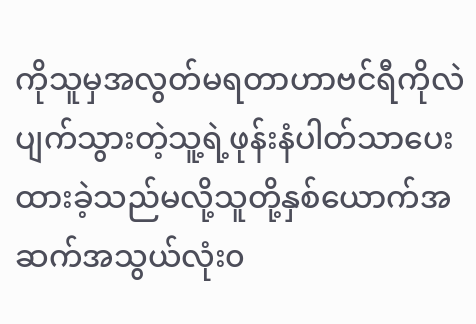ကိုသူမှအလွတ်မရတာဟာဗင်ရီကိုလဲပျက်သွားတဲ့သူ့ရဲ့ဖုန်းနံပါတ်သာပေးထားခဲ့သည်မလို့သူတို့နှစ်ယောက်အဆက်အသွယ်လုံး၀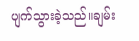ပျက်သွားခဲ့သည်။ချမ်း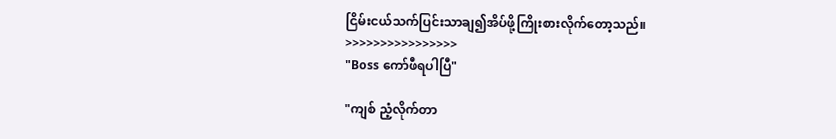ငြိမ်းငယ်သက်ပြင်းသာချ၍အိပ်ဖို့ကြိုးစားလိုက်တော့သည်။
>>>>>>>>>>>>>>>>
"Boss ကော်ဖီရပါပြီ"

"ကျစ် ညံ့လိုက်တာ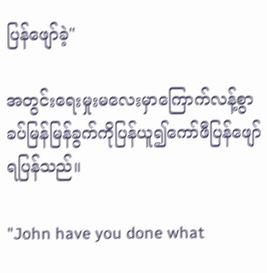ပြန်ဖျော်ခဲ့"

အတွင်းရေးမှုးမလေးမှာကြောက်လန့်စွာခပ်မြန်မြန်ခွက်ကိုပြန်ယူ၍ကော်ဖီပြန်ဖျော်ရပြန်သည်။

"John have you done what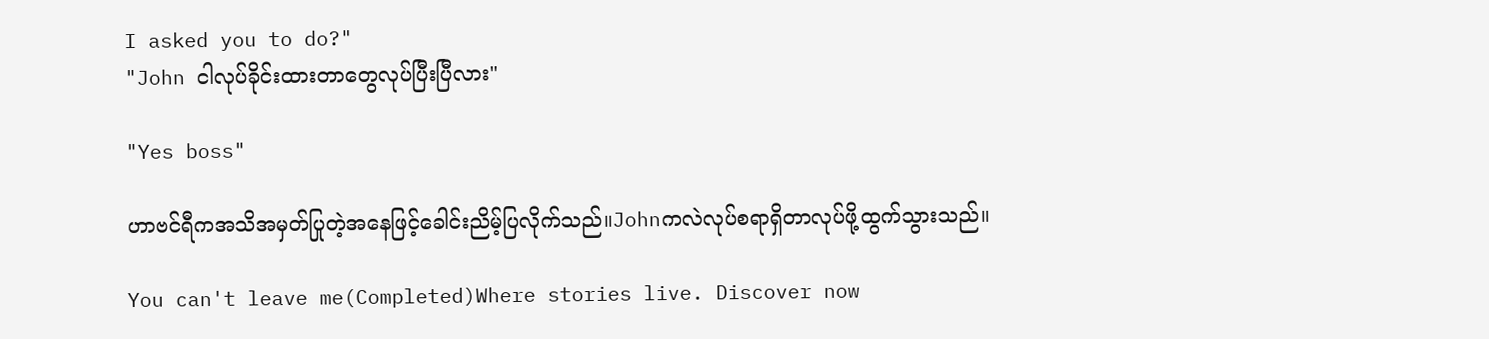I asked you to do?"
"John ငါလုပ်ခိုင်းထားတာတွေလုပ်ပြီးပြီလား"

"Yes boss"

ဟာဗင်ရီကအသိအမှတ်ပြုတဲ့အနေဖြင့်ခေါင်းညိမ့်ပြလိုက်သည်။Johnကလဲလုပ်စရာရှိတာလုပ်ဖို့ထွက်သွားသည်။

You can't leave me(Completed)Where stories live. Discover now